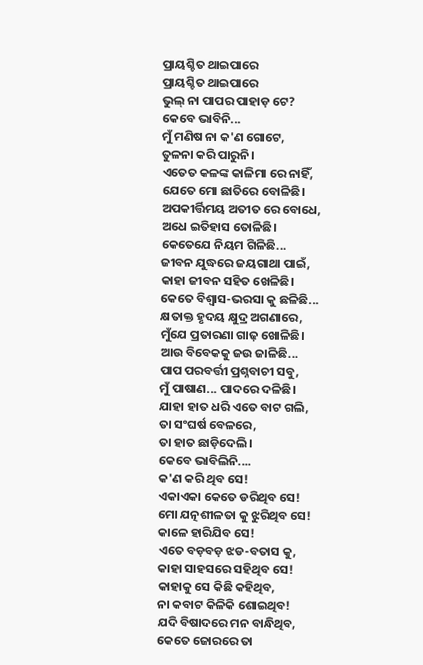ପ୍ରାୟଶ୍ଚିତ ଥାଇପାରେ
ପ୍ରାୟଶ୍ଚିତ ଥାଇପାରେ
ଭୁଲ୍ ନା ପାପର ପାହାଡ଼ ଟେ?
କେବେ ଭାବିନି...
ମୁଁ ମଣିଷ ନା କ'ଣ ଗୋଟେ,
ତୁଳନା କରି ପାରୁନି।
ଏତେତ କଳଙ୍କ କାଳିମା ରେ ନାହିଁ,
ଯେତେ ମୋ ଛାତିରେ ବୋଳିଛି।
ଅପକୀର୍ତ୍ତିମୟ ଅତୀତ ରେ ବୋଧେ,
ଅଧେ ଇତିହାସ ତୋଳିଛି।
କେତେଯେ ନିୟମ ଗିଳିଛି...
ଜୀବନ ଯୁଦ୍ଧରେ ଜୟଗାଥା ପାଇଁ,
କାହା ଜୀବନ ସହିତ ଖେଳିଛି।
କେତେ ବିଶ୍ୱାସ-ଭରସା କୁ ଛଳିଛି...
କ୍ଷତାକ୍ତ ହୃଦୟ କ୍ଷୁଦ୍ର ଅଗଣାରେ,
ମୁଁଯେ ପ୍ରତାରଣା ଗାଢ଼ ଖୋଳିଛି।
ଆଉ ବିବେକକୁ ଜଉ ଜାଳିଛି...
ପାପ ପରବର୍ତ୍ତୀ ପ୍ରଶ୍ନବାଚୀ ସବୁ,
ମୁଁ ପାଷାଣ... ପାଦରେ ଦଳିଛି।
ଯାହା ହାତ ଧରି ଏତେ ବାଟ ଗଲି,
ତା ସଂଘର୍ଷ ବେଳରେ,
ତା ହାତ ଛାଡ଼ିଦେଲି।
କେବେ ଭାବିଲିନି....
କ'ଣ କରି ଥିବ ସେ!
ଏକାଏକା କେତେ ଡରିଥିବ ସେ!
ମୋ ଯତ୍ନଶୀଳତା କୁ ଝୁରିଥିବ ସେ!
କାଳେ ହାରିଯିବ ସେ!
ଏତେ ବଡ଼ବଡ଼ ଝଡ-ବତାସ କୁ,
କାହା ସାହସରେ ସହିଥିବ ସେ!
କାହାକୁ ସେ କିଛି କହିଥିବ,
ନା କବାଟ କିଳିକି ଶୋଇଥିବ!
ଯଦି ବିଷାଦରେ ମନ ବାନ୍ଧିଥିବ,
କେତେ ଜୋରରେ ତା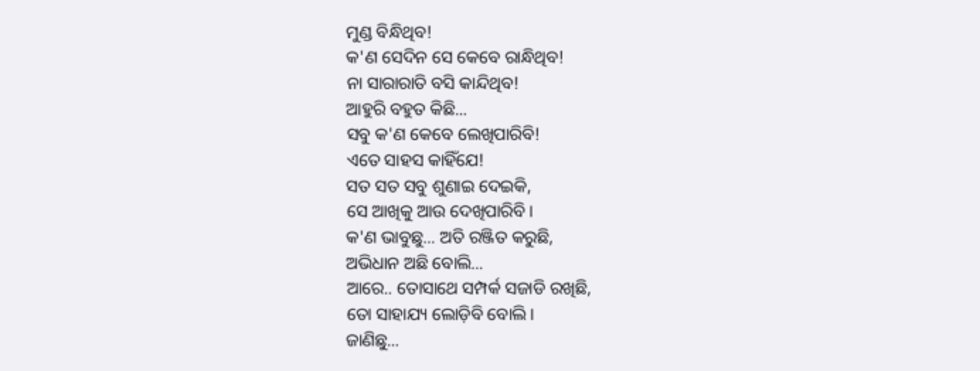ମୁଣ୍ଡ ବିନ୍ଧିଥିବ!
କ'ଣ ସେଦିନ ସେ କେବେ ରାନ୍ଧିଥିବ!
ନା ସାରାରାତି ବସି କାନ୍ଦିଥିବ!
ଆହୁରି ବହୁତ କିଛି...
ସବୁ କ'ଣ କେବେ ଲେଖିପାରିବି!
ଏତେ ସାହସ କାହିଁଯେ!
ସତ ସତ ସବୁ ଶୁଣାଇ ଦେଇକି,
ସେ ଆଖିକୁ ଆଉ ଦେଖିପାରିବି।
କ'ଣ ଭାବୁଛୁ... ଅତି ରଞ୍ଜିତ କରୁଛି,
ଅଭିଧାନ ଅଛି ବୋଲି...
ଆରେ.. ତୋସାଥେ ସମ୍ପର୍କ ସଜାଡି ରଖିଛି,
ତୋ ସାହାଯ୍ୟ ଲୋଡ଼ିବି ବୋଲି।
ଜାଣିଛୁ...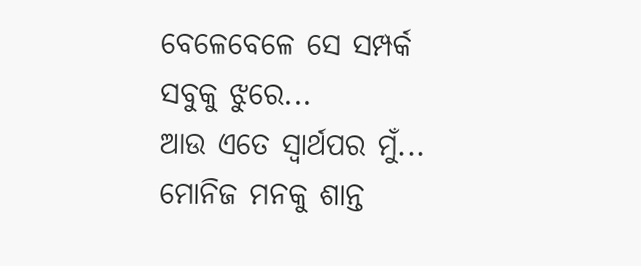ବେଳେବେଳେ ସେ ସମ୍ପର୍କ ସବୁକୁ ଝୁରେ...
ଆଉ ଏତେ ସ୍ୱାର୍ଥପର ମୁଁ...
ମୋନିଜ ମନକୁ ଶାନ୍ତ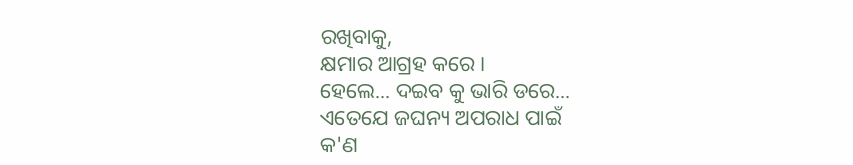ରଖିବାକୁ,
କ୍ଷମାର ଆଗ୍ରହ କରେ।
ହେଲେ... ଦଇବ କୁ ଭାରି ଡରେ...
ଏତେଯେ ଜଘନ୍ୟ ଅପରାଧ ପାଇଁ
କ'ଣ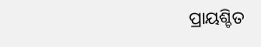ପ୍ରାୟଶ୍ଚିତ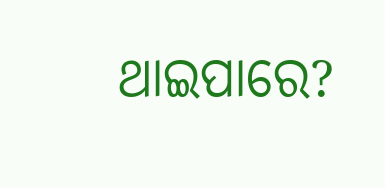ଥାଇପାରେ?